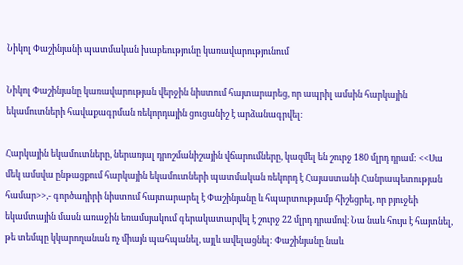Նիկոլ Փաշինյանի պատմական խաբեությունը կառավարությունում

Նիկոլ Փաշինյանը կառավարության վերջին նիստում հայտարարեց, որ ապրիլ ամսին հարկային եկամուտների հավաքագրման ռեկորդային ցուցանիշ է արձանագրվել։

Հարկային եկամուտները, ներառյալ դրոշմանիշային վճարումները, կազմել են շուրջ 180 մլրդ դրամ: <<Սա մեկ ամսվա ընթացքում հարկային եկամուտների պատմական ռեկորդ է Հայաստանի Հանրապետության համար>>,- գործադիրի նիստում հայտարարել է Փաշինյանը և հպարտությամբ հիշեցրել, որ բյուջեի եկամտային մասն առաջին եռամսյակում գերակատարվել է շուրջ 22 մլրդ դրամով։ Նա նաև հույս է հայտնել, թե տեմպը կկարողանան ոչ միայն պահպանել, այլև ավելացնել: Փաշինյանը նաև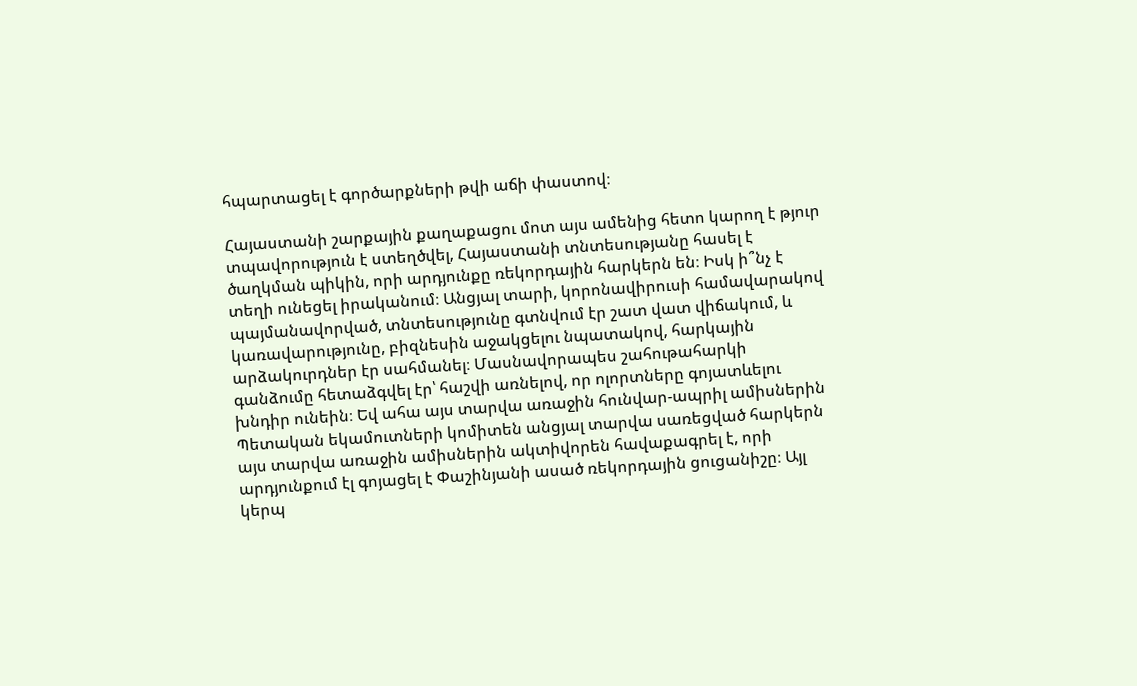հպարտացել է գործարքների թվի աճի փաստով։

Հայաստանի շարքային քաղաքացու մոտ այս ամենից հետո կարող է թյուր տպավորություն է ստեղծվել, Հայաստանի տնտեսությանը հասել է ծաղկման պիկին, որի արդյունքը ռեկորդային հարկերն են։ Իսկ ի՞նչ է տեղի ունեցել իրականում։ Անցյալ տարի, կորոնավիրուսի համավարակով պայմանավորված, տնտեսությունը գտնվում էր շատ վատ վիճակում, և կառավարությունը, բիզնեսին աջակցելու նպատակով, հարկային արձակուրդներ էր սահմանել։ Մասնավորապես շահութահարկի գանձումը հետաձգվել էր՝ հաշվի առնելով, որ ոլորտները գոյատևելու խնդիր ունեին։ Եվ ահա այս տարվա առաջին հունվար-ապրիլ ամիսներին Պետական եկամուտների կոմիտեն անցյալ տարվա սառեցված հարկերն այս տարվա առաջին ամիսներին ակտիվորեն հավաքագրել է, որի արդյունքում էլ գոյացել է Փաշինյանի ասած ռեկորդային ցուցանիշը։ Այլ կերպ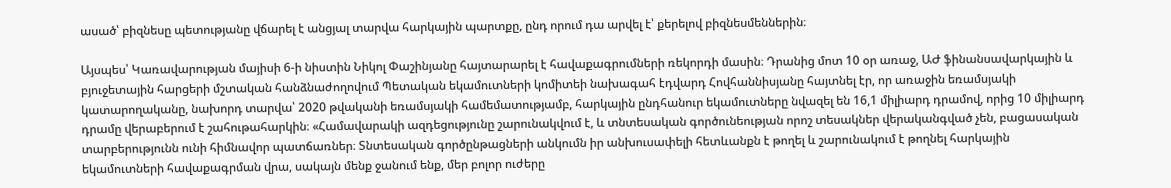ասած՝ բիզնեսը պետությանը վճարել է անցյալ տարվա հարկային պարտքը, ընդ որում դա արվել է՝ քերելով բիզնեսմեններին։

Այսպես՝ Կառավարության մայիսի 6-ի նիստին Նիկոլ Փաշինյանը հայտարարել է հավաքագրումների ռեկորդի մասին։ Դրանից մոտ 10 օր առաջ, ԱԺ ֆինանսավարկային և բյուջետային հարցերի մշտական հանձնաժողովում Պետական եկամուտների կոմիտեի նախագահ էդվարդ Հովհաննիսյանը հայտնել էր, որ առաջին եռամսյակի կատարողականը, նախորդ տարվա՝ 2020 թվականի եռամսյակի համեմատությամբ, հարկային ընդհանուր եկամուտները նվազել են 16,1 միլիարդ դրամով, որից 10 միլիարդ դրամը վերաբերում է շահութահարկին։ «Համավարակի ազդեցությունը շարունակվում է, և տնտեսական գործունեության որոշ տեսակներ վերականգված չեն, բացասական տարբերությունն ունի հիմնավոր պատճառներ։ Տնտեսական գործընթացների անկումն իր անխուսափելի հետևանքն է թողել և շարունակում է թողնել հարկային եկամուտների հավաքագրման վրա, սակայն մենք ջանում ենք, մեր բոլոր ուժերը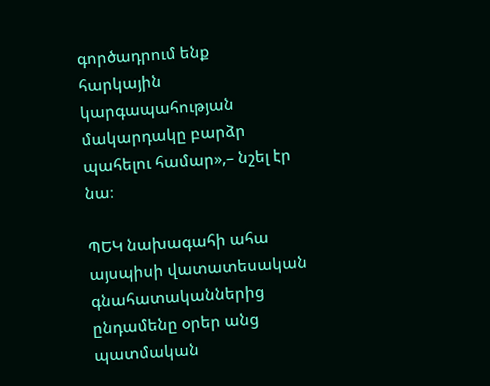գործադրում ենք հարկային կարգապահության մակարդակը բարձր պահելու համար»,– նշել էր նա։

ՊԵԿ նախագահի ահա այսպիսի վատատեսական գնահատականներից ընդամենը օրեր անց պատմական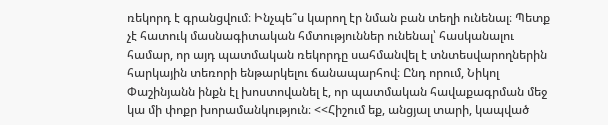ռեկորդ է գրանցվում։ Ինչպե՞ս կարող էր նման բան տեղի ունենալ։ Պետք չէ հատուկ մասնագիտական հմտություններ ունենալ՝ հասկանալու համար, որ այդ պատմական ռեկորդը սահմանվել է տնտեսվարողներին հարկային տեռորի ենթարկելու ճանապարհով։ Ընդ որում, Նիկոլ Փաշինյանն ինքն էլ խոստովանել է, որ պատմական հավաքագրման մեջ կա մի փոքր խորամանկություն։ <<Հիշում եք, անցյալ տարի, կապված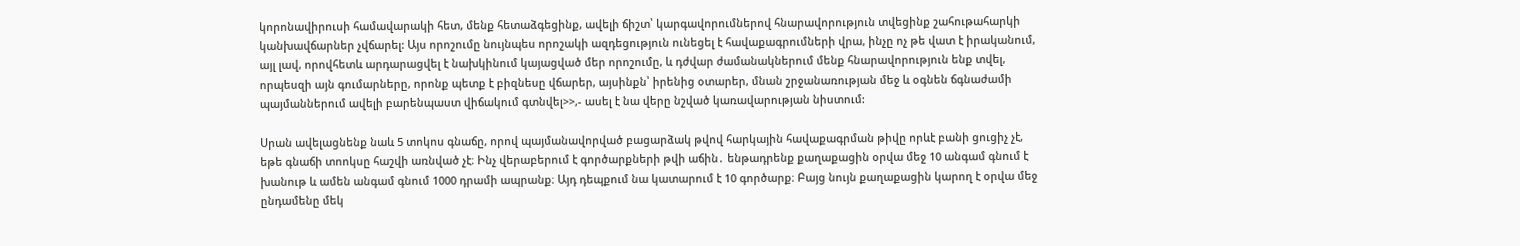կորոնավիրուսի համավարակի հետ, մենք հետաձգեցինք, ավելի ճիշտ՝ կարգավորումներով հնարավորություն տվեցինք շահութահարկի կանխավճարներ չվճարել: Այս որոշումը նույնպես որոշակի ազդեցություն ունեցել է հավաքագրումների վրա, ինչը ոչ թե վատ է իրականում, այլ լավ, որովհետև արդարացվել է նախկինում կայացված մեր որոշումը, և դժվար ժամանակներում մենք հնարավորություն ենք տվել, որպեսզի այն գումարները, որոնք պետք է բիզնեսը վճարեր, այսինքն՝ իրենից օտարեր, մնան շրջանառության մեջ և օգնեն ճգնաժամի պայմաններում ավելի բարենպաստ վիճակում գտնվել>>,- ասել է նա վերը նշված կառավարության նիստում:

Սրան ավելացնենք նաև 5 տոկոս գնաճը, որով պայմանավորված բացարձակ թվով հարկային հավաքագրման թիվը որևէ բանի ցուցիչ չէ, եթե գնաճի տոոկսը հաշվի առնված չէ։ Ինչ վերաբերում է գործարքների թվի աճին․ ենթադրենք քաղաքացին օրվա մեջ 10 անգամ գնում է խանութ և ամեն անգամ գնում 1000 դրամի ապրանք։ Այդ դեպքում նա կատարում է 10 գործարք։ Բայց նույն քաղաքացին կարող է օրվա մեջ ընդամենը մեկ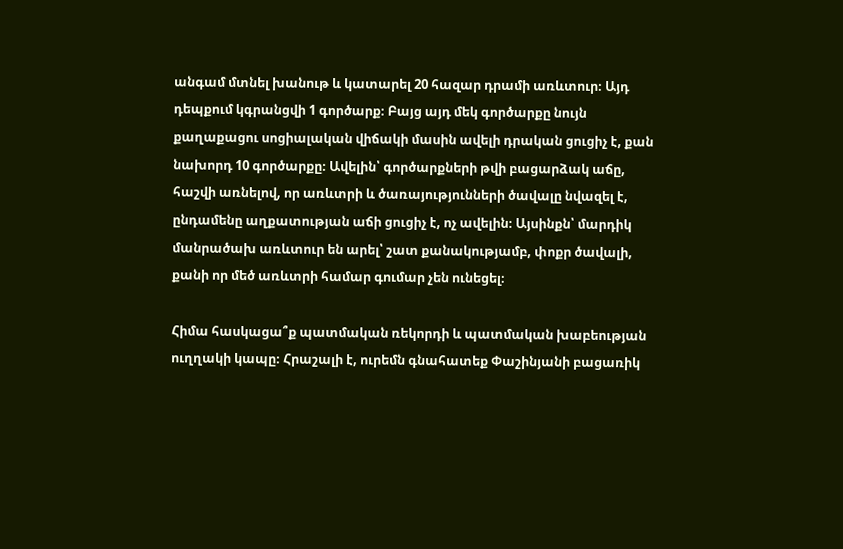անգամ մտնել խանութ և կատարել 20 հազար դրամի առևտուր։ Այդ դեպքում կգրանցվի 1 գործարք։ Բայց այդ մեկ գործարքը նույն քաղաքացու սոցիալական վիճակի մասին ավելի դրական ցուցիչ է, քան նախորդ 10 գործարքը։ Ավելին՝ գործարքների թվի բացարձակ աճը, հաշվի առնելով, որ առևտրի և ծառայությունների ծավալը նվազել է, ընդամենը աղքատության աճի ցուցիչ է, ոչ ավելին։ Այսինքն՝ մարդիկ մանրածախ առևտուր են արել՝ շատ քանակությամբ, փոքր ծավալի, քանի որ մեծ առևտրի համար գումար չեն ունեցել։

Հիմա հասկացա՞ք պատմական ռեկորդի և պատմական խաբեության ուղղակի կապը։ Հրաշալի է, ուրեմն գնահատեք Փաշինյանի բացառիկ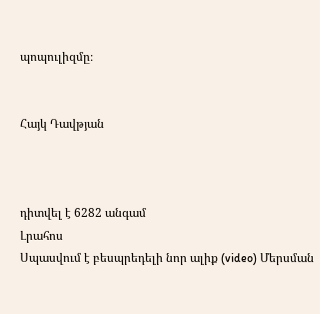պոպուլիզմը։


Հայկ Դավթյան



դիտվել է 6282 անգամ
Լրահոս
Սպասվում է բեսպրեդելի նոր ալիք (video) Մերսման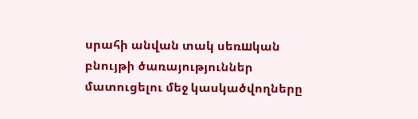սրահի անվան տակ սեռшկան բնույթի ծառայություններ մատուցելու մեջ կասկածվողները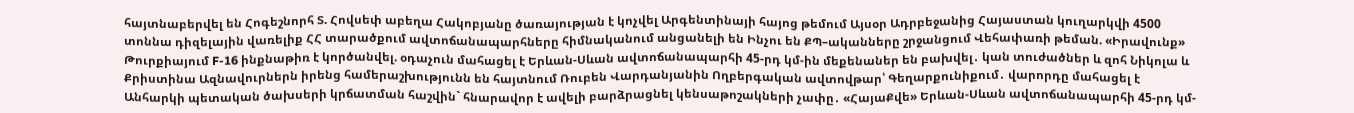հայտնաբերվել են Հոգեշնորհ Տ. Հովսեփ աբեղա Հակոբյանը ծառայության է կոչվել Արգենտինայի հայոց թեմում Այսօր Ադրբեջանից Հայաստան կուղարկվի 4500 տոննա դիզելային վառելիք ՀՀ տարածքում ավտոճանապարհները հիմնականում անցանելի են Ինչու են ՔՊ–ականները շրջանցում Վեհափառի թեման. «Իրավունք» Թուրքիայում F-16 ինքնաթիռ է կործանվել. օդաչուն մահացել է Երևան-Սևան ավտոճանապարհի 45-րդ կմ-ին մեքենաներ են բախվել․ կան տուժածներ և զոհ Նիկոլա և Քրիստինա Ազնավուրներն իրենց համերաշխությունն են հայտնում Ռուբեն Վարդանյանին Ողբերգական ավտովթար՝ Գեղարքունիքում․ վարորդը մահացել է Անհարկի պետական ծախսերի կրճատման հաշվին` հնարավոր է ավելի բարձրացնել կենսաթոշակների չափը․ «ՀայաՔվե» Երևան-Սևան ավտոճանապարհի 45-րդ կմ-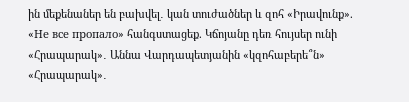ին մեքենաներ են բախվել․ կան տուժածներ և զոհ «Իրավունք». «Не все пропало» հանգստացեք. Կճոյանը դեռ հույսեր ունի «Հրապարակ»․ Աննա Վարդապետյանին «կզոհաբերե՞ն» «Հրապարակ»․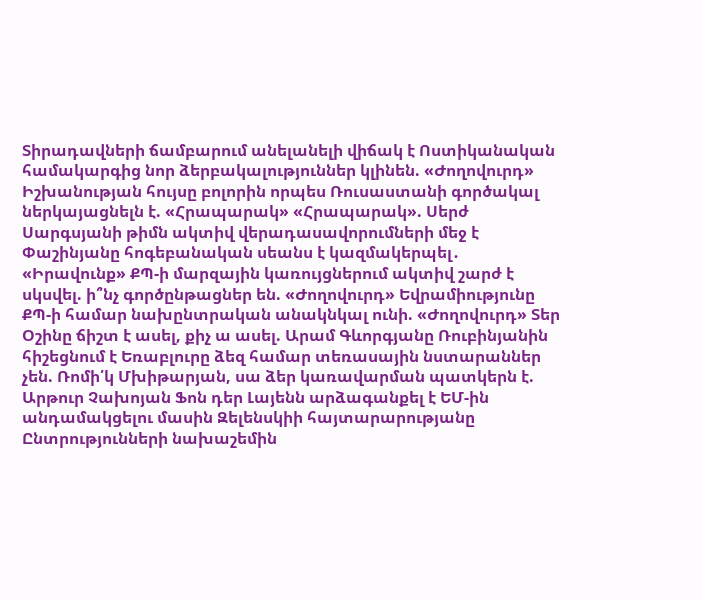Տիրադավների ճամբարում անելանելի վիճակ է Ոստիկանական համակարգից նոր ձերբակալություններ կլինեն. «Ժողովուրդ» Իշխանության հույսը բոլորին որպես Ռուսաստանի գործակալ ներկայացնելն է. «Հրապարակ» «Հրապարակ». Սերժ Սարգսյանի թիմն ակտիվ վերադասավորումների մեջ է Փաշինյանը հոգեբանական սեանս է կազմակերպել․ «Իրավունք» ՔՊ-ի մարզային կառույցներում ակտիվ շարժ է սկսվել. ի՞նչ գործընթացներ են. «Ժողովուրդ» Եվրամիությունը ՔՊ-ի համար նախընտրական անակնկալ ունի. «Ժողովուրդ» Տեր Օշինը ճիշտ է ասել, քիչ ա ասել. Արամ Գևորգյանը Ռուբինյանին հիշեցնում է Եռաբլուրը ձեզ համար տեռասային նստարաններ չեն. Ռոմի՛կ Մխիթարյան, սա ձեր կառավարման պատկերն է. Արթուր Չախոյան Ֆոն դեր Լայենն արձագանքել է ԵՄ-ին անդամակցելու մասին Զելենսկիի հայտարարությանը Ընտրությունների նախաշեմին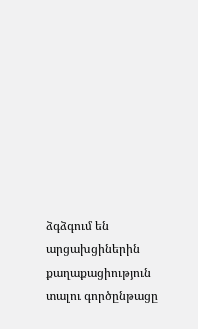ձգձգում են արցախցիներին քաղաքացիություն տալու գործընթացը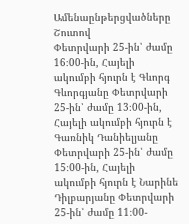Ամենաընթերցվածները
Շուտով
Փետրվարի 25-ին՝ ժամը 16։00-ին, Հայելի ակումբի հյուրն է Գևորգ Գևորգյանը Փետրվարի 25-ին՝ ժամը 13։00-ին, Հայելի ակումբի հյուրն է Գառնիկ Դանիելյանը Փետրվարի 25-ին՝ ժամը 15։00-ին, Հայելի ակումբի հյուրն է Նարինե Դիլբարյանը Փետրվարի 25-ին՝ ժամը 11։00-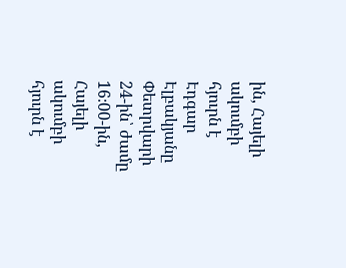ին, Հայելի ակումբի հյուրն է Էդգար Էլբակյանը Փետրվարի 24-ին՝ ժամը 16։00-ին, Հայելի ակումբի հյուրն է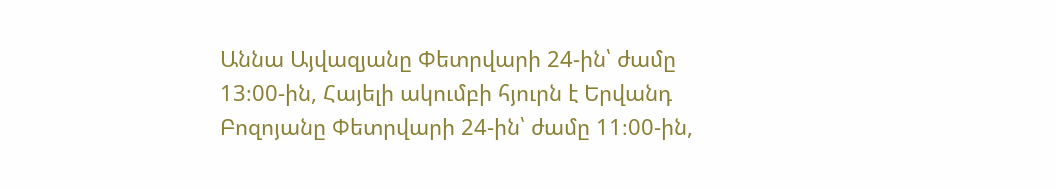Աննա Այվազյանը Փետրվարի 24-ին՝ ժամը 13։00-ին, Հայելի ակումբի հյուրն է Երվանդ Բոզոյանը Փետրվարի 24-ին՝ ժամը 11։00-ին,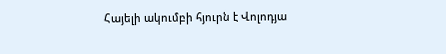Հայելի ակումբի հյուրն է Վոլոդյա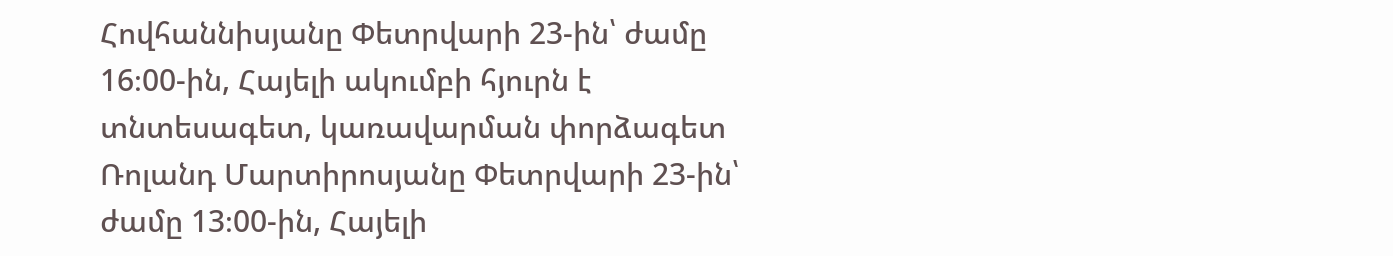Հովհաննիսյանը Փետրվարի 23-ին՝ ժամը 16։00-ին, Հայելի ակումբի հյուրն է տնտեսագետ, կառավարման փորձագետ Ռոլանդ Մարտիրոսյանը Փետրվարի 23-ին՝ ժամը 13։00-ին, Հայելի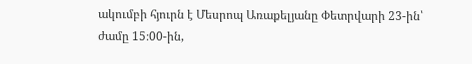ակումբի հյուրն է Մեսրոպ Առաքելյանը Փետրվարի 23-ին՝ ժամը 15։00-ին,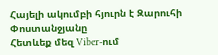Հայելի ակումբի հյուրն է Զարուհի Փոստանջյանը
Հետևեք մեզ Viber-ում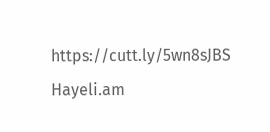https://cutt.ly/5wn8sJBS
Hayeli.am